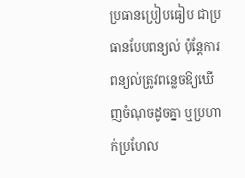ប្រធានប្រៀបធៀប ជាប្រធានបែបពន្យល់ ប៉ុន្តែការពន្យល់ត្រូវពន្លេចឱ្យឃើញចំណុចដូចគ្នា ឬប្រហាក់ប្រហែល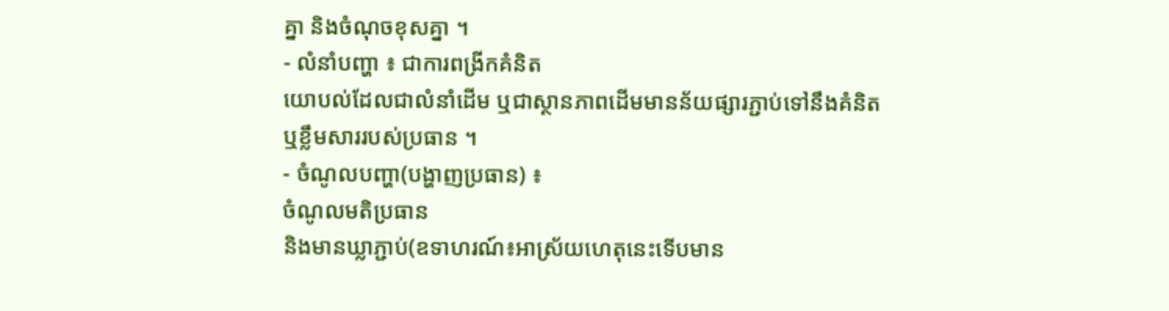គ្នា និងចំណុចខុសគ្នា ។
- លំនាំបញ្ហា ៖ ជាការពង្រីកគំនិត
យោបល់ដែលជាលំនាំដើម ឬជាស្ថានភាពដើមមានន័យផ្សារភ្ជាប់ទៅនឹងគំនិត
ឬខ្លឹមសាររបស់ប្រធាន ។
- ចំណូលបញ្ហា(បង្ហាញប្រធាន) ៖
ចំណូលមតិប្រធាន
និងមានឃ្លាភ្ជាប់(ឧទាហរណ៍៖អាស្រ័យហេតុនេះទើបមាន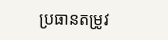ប្រធានតម្រូវ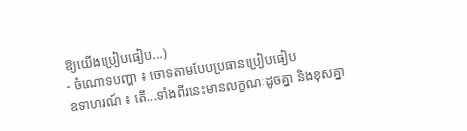ឱ្យយើងប្រៀបធៀប...)
- ចំណោទបញ្ហា ៖ ចោទតាមបែបប្រធានប្រៀបធៀប
ឧទាហរណ៍ ៖ តើ...ទាំងពីរនេះមានលក្ខណៈដូចគ្នា និងខុសគ្នា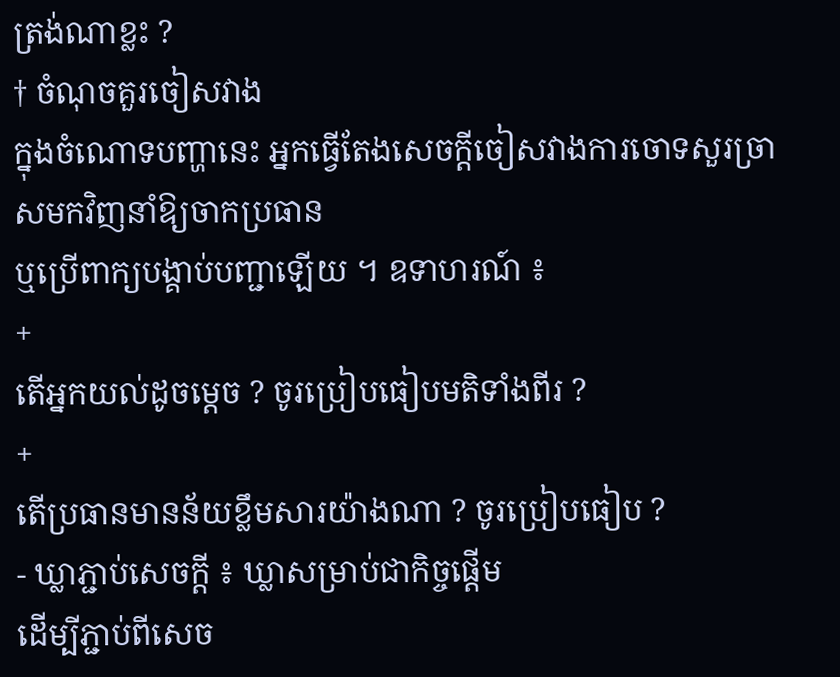ត្រង់ណាខ្លះ ?
† ចំណុចគួរចៀសវាង
ក្នុងចំណោទបញ្ហានេះ អ្នកធ្វើតែងសេចក្តីចៀសវាងការចោទសួរច្រាសមកវិញនាំឱ្យចាកប្រធាន
ឬប្រើពាក្យបង្គាប់បញ្ជាឡើយ ។ ឧទាហរណ៍ ៖
+
តើអ្នកយល់ដូចម្តេច ? ចូរប្រៀបធៀបមតិទាំងពីរ ?
+
តើប្រធានមានន័យខ្លឹមសារយ៉ាងណា ? ចូរប្រៀបធៀប ?
- ឃ្លាភ្ជាប់សេចក្តី ៖ ឃ្លាសម្រាប់ជាកិច្ចផ្តើម
ដើម្បីភ្ជាប់ពីសេច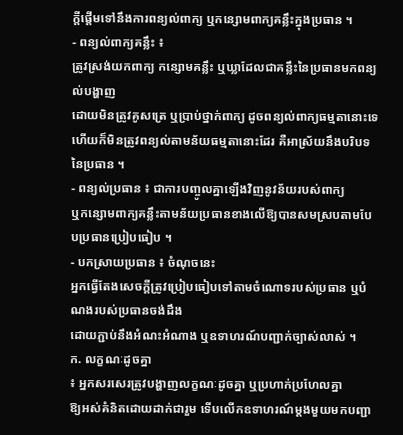ក្តីផ្តើមទៅនឹងការពន្យល់ពាក្យ ឬកន្សោមពាក្យគន្លឹះក្នុងប្រធាន ។
- ពន្យល់ពាក្យគន្លឹះ ៖
ត្រូវស្រង់យកពាក្យ កន្សោមគន្លឹះ ឬឃ្លាដែលជាគន្លឹះនៃប្រធានមកពន្យល់បង្ហាញ
ដោយមិនត្រូវគូសត្រេ ឬប្រាប់ថ្នាក់ពាក្យ ដូចពន្យល់ពាក្យធម្មតានោះទេ
ហើយក៏មិនត្រូវពន្យល់តាមន័យធម្មតានោះដែរ គឺអាស្រ័យនឹងបរិបទនៃប្រធាន ។
- ពន្យល់ប្រធាន ៖ ជាការបញ្ចូលគ្នាឡើងវិញនូវន័យរបស់ពាក្យ
ឬកន្សោមពាក្យគន្លឹះតាមន័យប្រធានខាងលើឱ្យបានសមស្របតាមបែបប្រធានប្រៀបធៀប ។
- បកស្រាយប្រធាន ៖ ចំណុចនេះ
អ្នកធ្វើតែងសេចក្តីត្រូវប្រៀបធៀបទៅតាមចំណោទរបស់ប្រធាន ឬបំណងរបស់ប្រធានចង់ដឹង
ដោយភ្ជាប់នឹងអំណះអំណាង ឬឧទាហរណ៍បញ្ជាក់ច្បាស់លាស់ ។
ក. លក្ខណៈដូចគ្នា
៖ អ្នកសរសេរត្រូវបង្ហាញលក្ខណៈដូចគ្នា ឬប្រហាក់ប្រហែលគ្នា
ឱ្យអស់គំនិតដោយដាក់ជារួម ទើបលើកឧទាហរណ៍ម្តងមួយមកបញ្ជា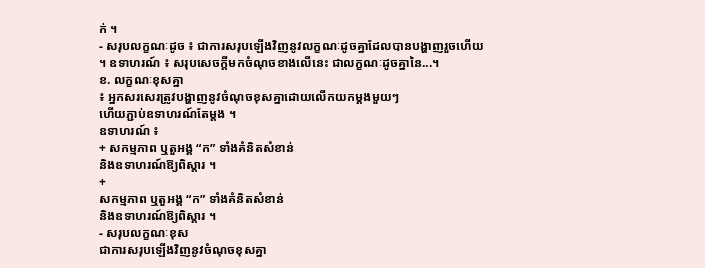ក់ ។
- សរុបលក្ខណៈដូច ៖ ជាការសរុបឡើងវិញនូវលក្ខណៈដូចគ្នាដែលបានបង្ហាញរួចហើយ
។ ឧទាហរណ៍ ៖ សរុបសេចក្តីមកចំណុចខាងលើនេះ ជាលក្ខណៈដូចគ្នានៃ...។
ខ. លក្ខណៈខុសគ្នា
៖ អ្នកសរសេរត្រូវបង្ហាញនូវចំណុចខុសគ្នាដោយលើកយកម្តងមួយៗ
ហើយភ្ជាប់ឧទាហរណ៍តែម្តង ។
ឧទាហរណ៍ ៖
+ សកម្មភាព ឬតួអង្គ “ក” ទាំងគំនិតសំខាន់
និងឧទាហរណ៍ឱ្យពិស្តារ ។
+
សកម្មភាព ឬតួអង្គ “ក” ទាំងគំនិតសំខាន់
និងឧទាហរណ៍ឱ្យពិស្តារ ។
- សរុបលក្ខណៈខុស
ជាការសរុបឡើងវិញនូវចំណុចខុសគ្នា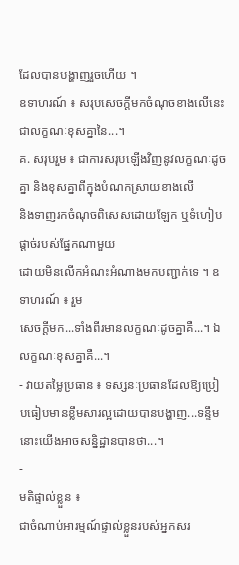ដែលបានបង្ហាញរួចហើយ ។
ឧទាហរណ៍ ៖ សរុបសេចក្តីមកចំណុចខាងលើនេះ ជាលក្ខណៈខុសគ្នានៃ...។
គ. សរុបរួម ៖ ជាការសរុបឡើងវិញនូវលក្ខណៈដូចគ្នា និងខុសគ្នាពីក្នុងបំណកស្រាយខាងលើ
និងទាញរកចំណុចពិសេសដោយឡែក ឬទំហៀបផ្តាច់របស់ផ្នែកណាមួយ
ដោយមិនលើកអំណះអំណាងមកបញ្ជាក់ទេ ។ ឧទាហរណ៍ ៖ រួម
សេចក្តីមក...ទាំងពីរមានលក្ខណៈដូចគ្នាគឺ...។ ឯលក្ខណៈខុសគ្នាគឺ...។
- វាយតម្លៃប្រធាន ៖ ទស្សនៈប្រធានដែលឱ្យប្រៀបធៀបមានខ្លឹមសារល្អដោយបានបង្ហាញ...ទន្ទឹមនោះយើងអាចសនិ្នដ្ឋានបានថា...។
-
មតិផ្ទាល់ខ្លួន ៖
ជាចំណាប់អារម្មណ៍ផ្ទាល់ខ្លួនរបស់អ្នកសរ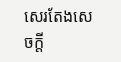សេរតែងសេចក្តី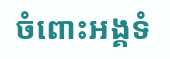ចំពោះអង្គទំ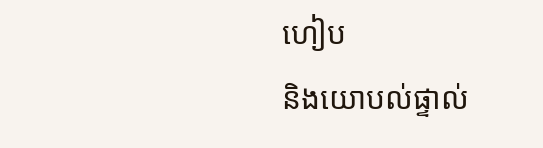ហៀប
និងយោបល់ផ្ទាល់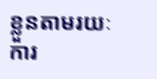ខ្លួនតាមរយៈការ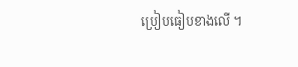ប្រៀបធៀបខាងលើ ។